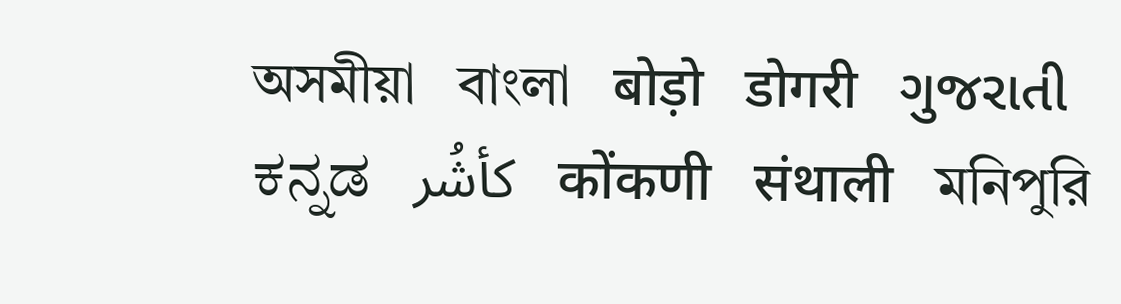অসমীয়া   বাংলা   बोड़ो   डोगरी   ગુજરાતી   ಕನ್ನಡ   كأشُر   कोंकणी   संथाली   মনিপুরি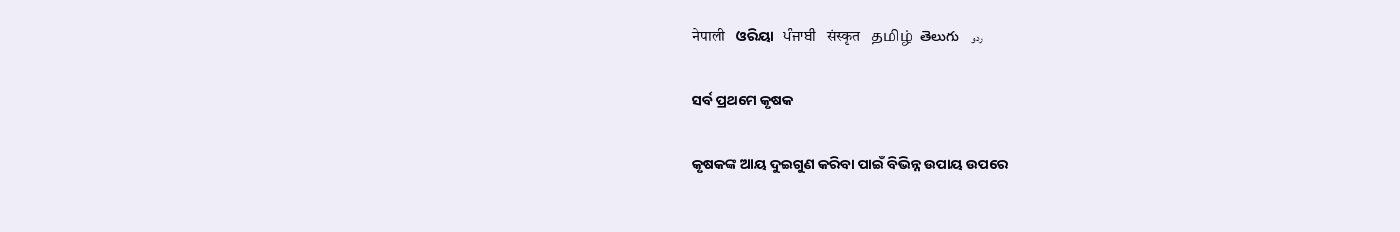नेपाली   ଓରିୟା   ਪੰਜਾਬੀ   संस्कृत   தமிழ்  తెలుగు   ردو

ସର୍ବ ପ୍ରଥମେ କୃଷକ

କୃଷକଙ୍କ ଆୟ ଦୁଇଗୁଣ କରିବା ପାଇଁ ବିଭିନ୍ନ ଉପାୟ ଉପରେ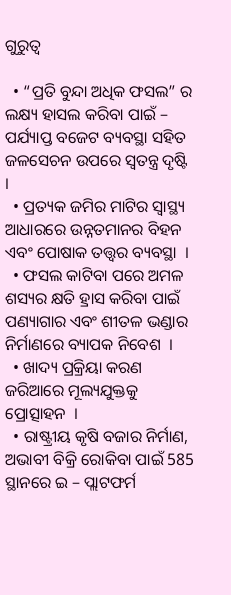ଗୁରୁତ୍ଵ

  • “ପ୍ରତି ବୁନ୍ଦା ଅଧିକ ଫସଲ” ର ଲକ୍ଷ୍ୟ ହାସଲ କରିବା ପାଇଁ – ପର୍ଯ୍ୟାପ୍ତ ବଜେଟ ବ୍ୟବସ୍ଥା ସହିତ ଜଳସେଚନ ଉପରେ ସ୍ଵତନ୍ତ୍ର ଦୃଷ୍ଟି  ।
  • ପ୍ରତ୍ୟକ ଜମିର ମାଟିର ସ୍ୱାସ୍ଥ୍ୟ ଆଧାରରେ ଉନ୍ନତମାନର ବିହନ ଏବଂ ପୋଷାକ ତତ୍ତ୍ଵର ବ୍ୟବସ୍ଥା  ।
  • ଫସଲ କାଟିବା ପରେ ଅମଳ ଶସ୍ୟର କ୍ଷତି ହ୍ରାସ କରିବା ପାଇଁ ପଣ୍ୟାଗାର ଏବଂ ଶୀତଳ ଭଣ୍ଡାର ନିର୍ମାଣରେ ବ୍ୟାପକ ନିବେଶ  ।
  • ଖାଦ୍ୟ ପ୍ରକ୍ରିୟା କରଣ ଜରିଆରେ ମୂଲ୍ୟଯୁକ୍ତକୁ ପ୍ରୋତ୍ସାହନ  ।
  • ରାଷ୍ଟ୍ରୀୟ କୃଷି ବଜାର ନିର୍ମାଣ, ଅଭାବୀ ବିକ୍ରି ରୋକିବା ପାଇଁ 585 ସ୍ଥାନରେ ଇ – ପ୍ଲାଟଫର୍ମ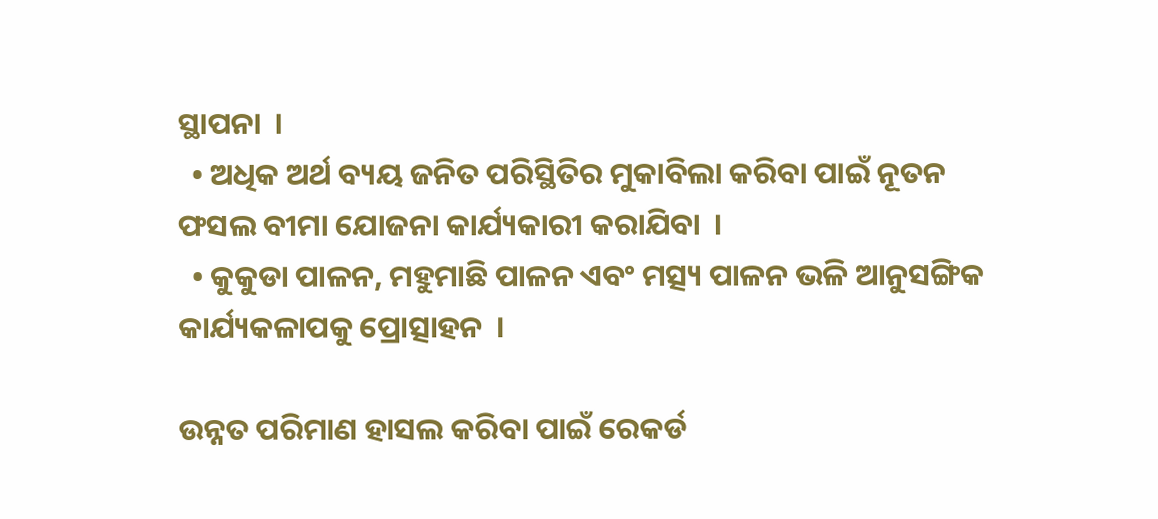ସ୍ଥାପନା  ।
  • ଅଧିକ ଅର୍ଥ ବ୍ୟୟ ଜନିତ ପରିସ୍ଥିତିର ମୁକାବିଲା କରିବା ପାଇଁ ନୂତନ ଫସଲ ବୀମା ଯୋଜନା କାର୍ଯ୍ୟକାରୀ କରାଯିବା  ।
  • କୁକୁଡା ପାଳନ, ମହୁମାଛି ପାଳନ ଏବଂ ମତ୍ସ୍ୟ ପାଳନ ଭଳି ଆନୁସଙ୍ଗିକ କାର୍ଯ୍ୟକଳାପକୁ ପ୍ରୋତ୍ସାହନ  ।

ଉନ୍ନତ ପରିମାଣ ହାସଲ କରିବା ପାଇଁ ରେକର୍ଡ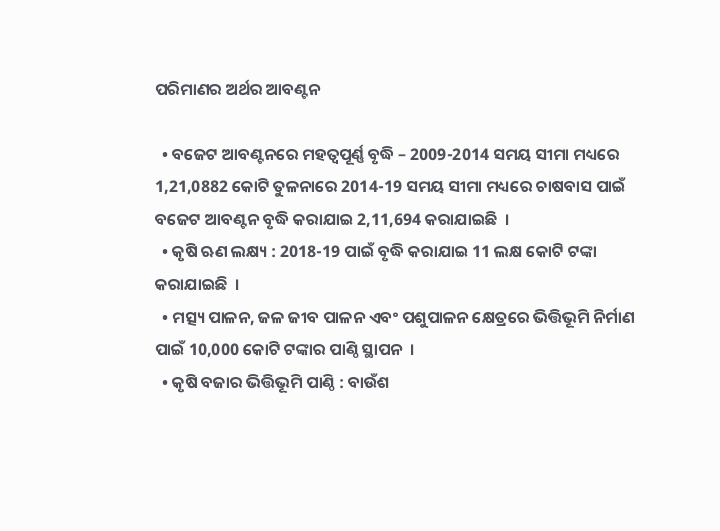ପରିମାଣର ଅର୍ଥର ଆବଣ୍ଟନ

  • ବଜେଟ ଆବଣ୍ଟନରେ ମହତ୍ଵପୂର୍ଣ୍ଣ ବୃଦ୍ଧି – 2009-2014 ସମୟ ସୀମା ମଧ୍ୟରେ 1,21,0882 କୋଟି ତୁଳନାରେ 2014-19 ସମୟ ସୀମା ମଧ୍ୟରେ ଚାଷବାସ ପାଇଁ ବଜେଟ ଆବଣ୍ଟନ ବୃଦ୍ଧି କରାଯାଇ 2,11,694 କରାଯାଇଛି  ।
  • କୃଷି ଋଣ ଲକ୍ଷ୍ୟ : 2018-19 ପାଇଁ ବୃଦ୍ଧି କରାଯାଇ 11 ଲକ୍ଷ କୋଟି ଟଙ୍କା କରାଯାଇଛି  ।
  • ମତ୍ସ୍ୟ ପାଳନ, ଜଳ ଜୀବ ପାଳନ ଏବଂ ପଶୁପାଳନ କ୍ଷେତ୍ରରେ ଭିତ୍ତିଭୂମି ନିର୍ମାଣ ପାଇଁ 10,000 କୋଟି ଟଙ୍କାର ପାଣ୍ଠି ସ୍ଥାପନ  ।
  • କୃଷି ବଜାର ଭିତ୍ତିଭୂମି ପାଣ୍ଠି : ବାଉଁଶ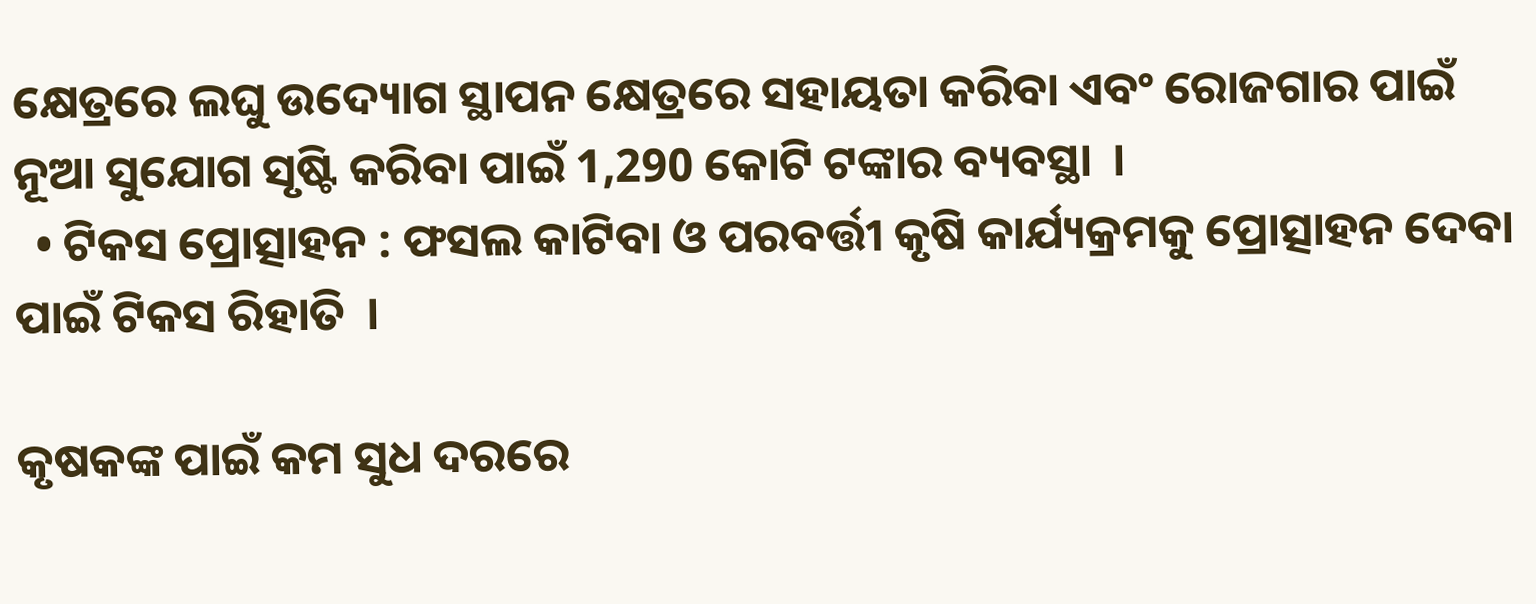କ୍ଷେତ୍ରରେ ଲଘୁ ଉଦ୍ୟୋଗ ସ୍ଥାପନ କ୍ଷେତ୍ରରେ ସହାୟତା କରିବା ଏବଂ ରୋଜଗାର ପାଇଁ ନୂଆ ସୁଯୋଗ ସୃଷ୍ଟି କରିବା ପାଇଁ 1,290 କୋଟି ଟଙ୍କାର ବ୍ୟବସ୍ଥା  ।
  • ଟିକସ ପ୍ରୋତ୍ସାହନ : ଫସଲ କାଟିବା ଓ ପରବର୍ତ୍ତୀ କୃଷି କାର୍ଯ୍ୟକ୍ରମକୁ ପ୍ରୋତ୍ସାହନ ଦେବା ପାଇଁ ଟିକସ ରିହାତି  ।

କୃଷକଙ୍କ ପାଇଁ କମ ସୁଧ ଦରରେ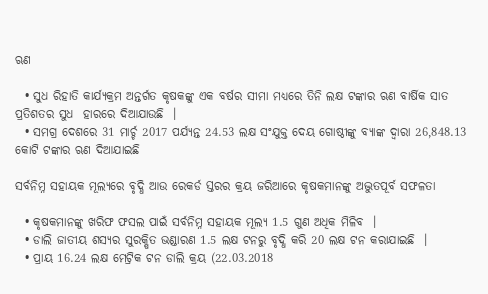ଋଣ

  • ସୁଧ ରିହାତି କାର୍ଯ୍ୟକ୍ରମ ଅନ୍ତର୍ଗତ କୃଷକଙ୍କୁ ଏକ ବର୍ଷର ସୀମା ମଧ୍ୟରେ ତିନି ଲକ୍ଷ ଟଙ୍କାର ଋଣ ବାର୍ଷିକ ସାତ ପ୍ରତିଶତର ସୁଧ  ହାରରେ ଦିଆଯାଉଛି  ।
  • ସମଗ୍ର ଦେଶରେ 31 ମାର୍ଚ୍ଚ 2017 ପର୍ଯ୍ୟନ୍ତ 24.53 ଲକ୍ଷ ସଂଯୁକ୍ତ ଦେୟ ଗୋଷ୍ଠୀଙ୍କୁ ବ୍ୟାଙ୍କ ଦ୍ଵାରା 26,848.13 କୋଟି ଟଙ୍କାର ଋଣ ଦିଆଯାଇଛି

ସର୍ବନିମ୍ନ ସହାୟକ ମୂଲ୍ୟରେ ବୃଦ୍ଧି ଆଉ ରେକର୍ଡ ସ୍ତରର କ୍ରୟ ଜରିଆରେ କୃଷକମାନଙ୍କୁ ଅଦ୍ଭୁତପୂର୍ବ ସଫଳତା

  • କୃଷକମାନଙ୍କୁ ଖରିଫ ଫସଲ ପାଇଁ ସର୍ବନିମ୍ନ ସହାୟକ ମୂଲ୍ୟ 1.5 ଗୁଣ ଅଧିକ ମିଳିବ  ।
  • ଡାଲି ଜାତୀୟ ଶସ୍ୟର ସୁରକ୍ଷିତ ଭଣ୍ଡାରଣ 1.5 ଲକ୍ଷ ଟନରୁ ବୃଦ୍ଧି କରି 20 ଲକ୍ଷ ଟନ କରାଯାଇଛି  ।
  • ପ୍ରାୟ 16.24 ଲକ୍ଷ ମେଟ୍ରିକ ଟନ ଡାଲି କ୍ରୟ (22.03.2018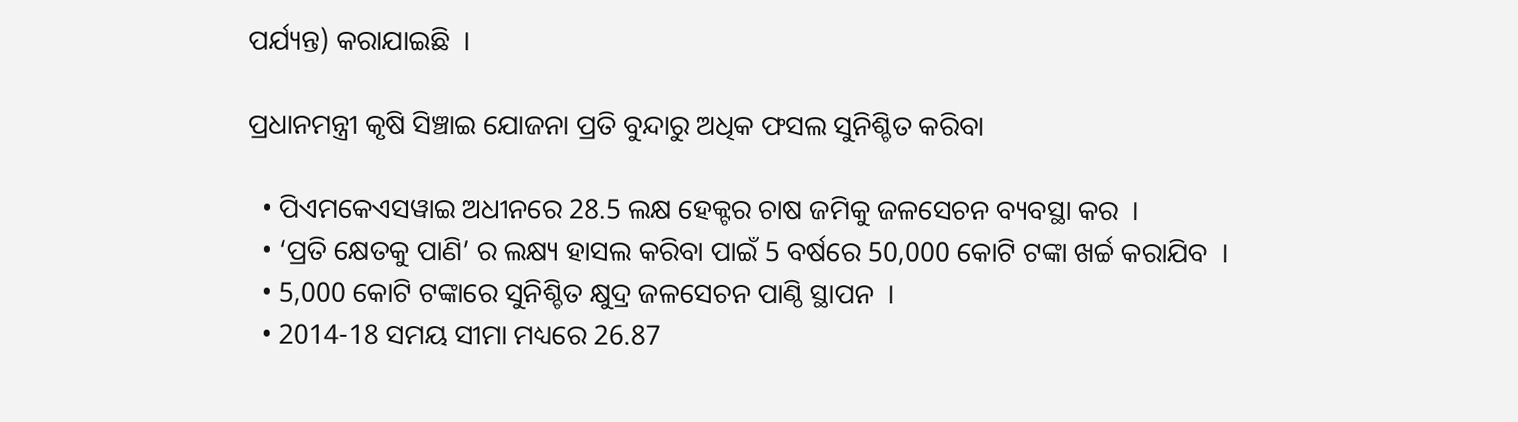ପର୍ଯ୍ୟନ୍ତ) କରାଯାଇଛି  ।

ପ୍ରଧାନମନ୍ତ୍ରୀ କୃଷି ସିଞ୍ଚାଇ ଯୋଜନା ପ୍ରତି ବୁନ୍ଦାରୁ ଅଧିକ ଫସଲ ସୁନିଶ୍ଚିତ କରିବା

  • ପିଏମକେଏସୱାଇ ଅଧୀନରେ 28.5 ଲକ୍ଷ ହେକ୍ଟର ଚାଷ ଜମିକୁ ଜଳସେଚନ ବ୍ୟବସ୍ଥା କର  ।
  • ‘ପ୍ରତି କ୍ଷେତକୁ ପାଣି’ ର ଲକ୍ଷ୍ୟ ହାସଲ କରିବା ପାଇଁ 5 ବର୍ଷରେ 50,000 କୋଟି ଟଙ୍କା ଖର୍ଚ୍ଚ କରାଯିବ  ।
  • 5,000 କୋଟି ଟଙ୍କାରେ ସୁନିଶ୍ଚିତ କ୍ଷୁଦ୍ର ଜଳସେଚନ ପାଣ୍ଠି ସ୍ଥାପନ  ।
  • 2014-18 ସମୟ ସୀମା ମଧ୍ୟରେ 26.87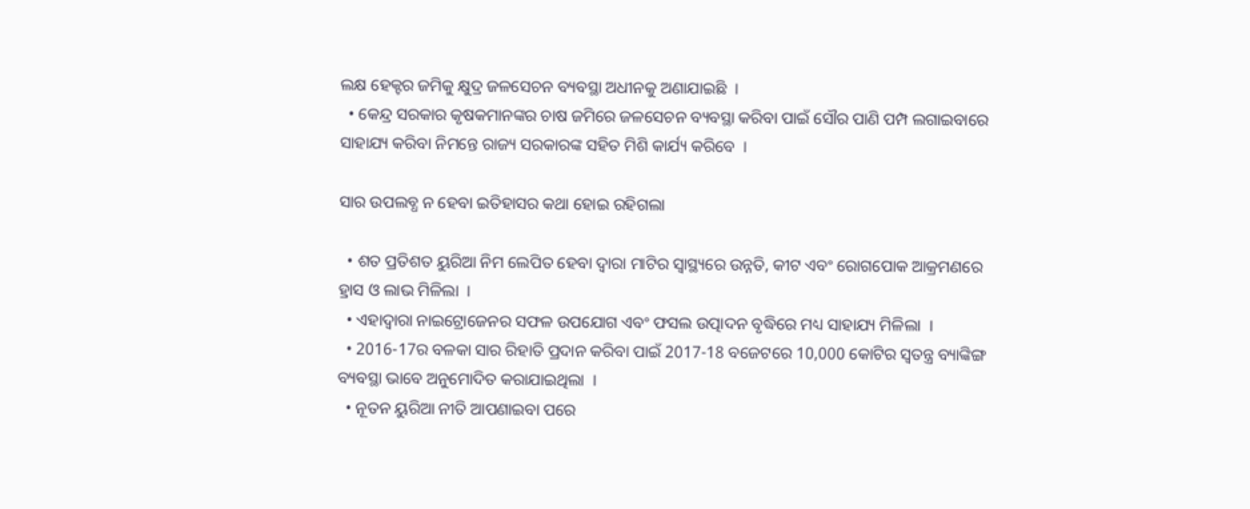ଲକ୍ଷ ହେକ୍ଟର ଜମିକୁ କ୍ଷୁଦ୍ର ଜଳସେଚନ ବ୍ୟବସ୍ଥା ଅଧୀନକୁ ଅଣାଯାଇଛି  ।
  • କେନ୍ଦ୍ର ସରକାର କୃଷକମାନଙ୍କର ଚାଷ ଜମିରେ ଜଳସେଚନ ବ୍ୟବସ୍ଥା କରିବା ପାଇଁ ସୌର ପାଣି ପମ୍ପ ଲଗାଇବାରେ ସାହାଯ୍ୟ କରିବା ନିମନ୍ତେ ରାଜ୍ୟ ସରକାରଙ୍କ ସହିତ ମିଶି କାର୍ଯ୍ୟ କରିବେ  ।

ସାର ଉପଲବ୍ଧ ନ ହେବା ଇତିହାସର କଥା ହୋଇ ରହିଗଲା

  • ଶତ ପ୍ରତିଶତ ୟୁରିଆ ନିମ ଲେପିତ ହେବା ଦ୍ଵାରା ମାଟିର ସ୍ୱାସ୍ଥ୍ୟରେ ଉନ୍ନତି, କୀଟ ଏବଂ ରୋଗପୋକ ଆକ୍ରମଣରେ ହ୍ରାସ ଓ ଲାଭ ମିଳିଲା  ।
  • ଏହାଦ୍ଵାରା ନାଇଟ୍ରୋଜେନର ସଫଳ ଉପଯୋଗ ଏବଂ ଫସଲ ଉତ୍ପାଦନ ବୃଦ୍ଧିରେ ମଧ୍ୟ ସାହାଯ୍ୟ ମିଳିଲା  ।
  • 2016-17ର ବଳକା ସାର ରିହାତି ପ୍ରଦାନ କରିବା ପାଇଁ 2017-18 ବଜେଟରେ 10,000 କୋଟିର ସ୍ଵତନ୍ତ୍ର ବ୍ୟାଙ୍କିଙ୍ଗ ବ୍ୟବସ୍ଥା ଭାବେ ଅନୁମୋଦିତ କରାଯାଇଥିଲା  ।
  • ନୂତନ ୟୁରିଆ ନୀତି ଆପଣାଇବା ପରେ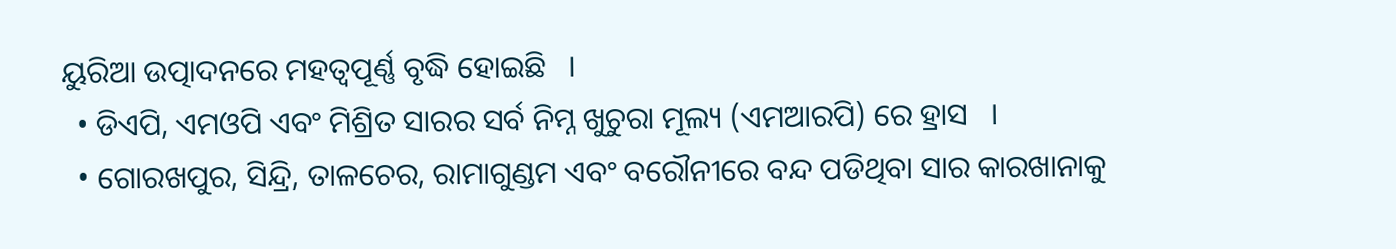ୟୁରିଆ ଉତ୍ପାଦନରେ ମହତ୍ଵପୂର୍ଣ୍ଣ ବୃଦ୍ଧି ହୋଇଛି   ।
  • ଡିଏପି, ଏମଓପି ଏବଂ ମିଶ୍ରିତ ସାରର ସର୍ବ ନିମ୍ନ ଖୁଚୁରା ମୂଲ୍ୟ (ଏମଆରପି) ରେ ହ୍ରାସ   ।
  • ଗୋରଖପୁର, ସିନ୍ଦ୍ରି, ତାଳଚେର, ରାମାଗୁଣ୍ଡମ ଏବଂ ବରୌନୀରେ ବନ୍ଦ ପଡିଥିବା ସାର କାରଖାନାକୁ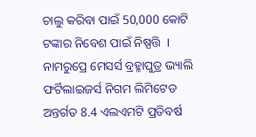ଚାଲୁ କରିବା ପାଇଁ 50,000 କୋଟି ଟଙ୍କାର ନିବେଶ ପାଇଁ ନିଷ୍ପତ୍ତି  । ନାମରୁପ୍ରେ ମେସର୍ସ ବ୍ରହ୍ମାପୁତ୍ର ଭ୍ୟାଲି ଫର୍ଟିଲାଇଜର୍ସ ନିଗମ ଲିମିଟେଡ ଅନ୍ତର୍ଗତ 8.4 ଏଲଏମଟି ପ୍ରତିବର୍ଷ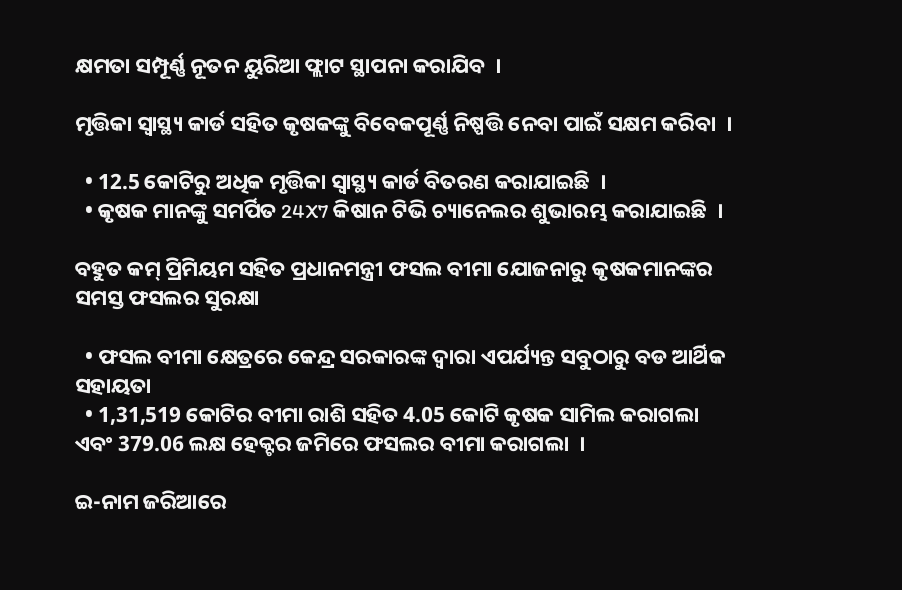କ୍ଷମତା ସମ୍ପୂର୍ଣ୍ଣ ନୂତନ ୟୁରିଆ ଫ୍ଲାଟ ସ୍ଥାପନା କରାଯିବ  ।

ମୃତ୍ତିକା ସ୍ୱାସ୍ଥ୍ୟ କାର୍ଡ ସହିତ କୃଷକଙ୍କୁ ବିବେକପୂର୍ଣ୍ଣ ନିଷ୍ପତ୍ତି ନେବା ପାଇଁ ସକ୍ଷମ କରିବା  ।

  • 12.5 କୋଟିରୁ ଅଧିକ ମୃତ୍ତିକା ସ୍ୱାସ୍ଥ୍ୟ କାର୍ଡ ବିତରଣ କରାଯାଇଛି  ।
  • କୃଷକ ମାନଙ୍କୁ ସମର୍ପିତ 24X7 କିଷାନ ଟିଭି ଚ୍ୟାନେଲର ଶୁଭାରମ୍ଭ କରାଯାଇଛି  ।

ବହୁତ କମ୍ ପ୍ରିମିୟମ ସହିତ ପ୍ରଧାନମନ୍ତ୍ରୀ ଫସଲ ବୀମା ଯୋଜନାରୁ କୃଷକମାନଙ୍କର ସମସ୍ତ ଫସଲର ସୁରକ୍ଷା

  • ଫସଲ ବୀମା କ୍ଷେତ୍ରରେ କେନ୍ଦ୍ର ସରକାରଙ୍କ ଦ୍ଵାରା ଏପର୍ଯ୍ୟନ୍ତ ସବୁଠାରୁ ବଡ ଆର୍ଥିକ ସହାୟତା
  • 1,31,519 କୋଟିର ବୀମା ରାଶି ସହିତ 4.05 କୋଟି କୃଷକ ସାମିଲ କରାଗଲା ଏବଂ 379.06 ଲକ୍ଷ ହେକ୍ଟର ଜମିରେ ଫସଲର ବୀମା କରାଗଲା  ।

ଇ-ନାମ ଜରିଆରେ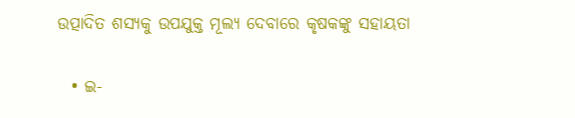ଉତ୍ପାଦିତ ଶସ୍ୟକୁ ଉପଯୁକ୍ତ ମୂଲ୍ୟ ଦେବାରେ କୃଷକଙ୍କୁ ସହାୟତା

  • ଇ-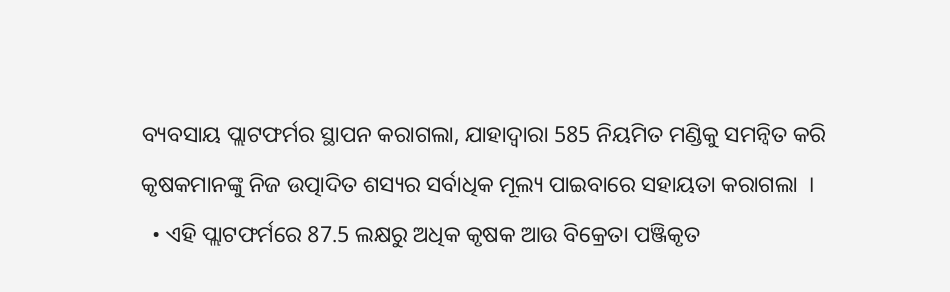ବ୍ୟବସାୟ ପ୍ଲାଟଫର୍ମର ସ୍ଥାପନ କରାଗଲା, ଯାହାଦ୍ୱାରା 585 ନିୟମିତ ମଣ୍ଡିକୁ ସମନ୍ଵିତ କରି କୃଷକମାନଙ୍କୁ ନିଜ ଉତ୍ପାଦିତ ଶସ୍ୟର ସର୍ବାଧିକ ମୂଲ୍ୟ ପାଇବାରେ ସହାୟତା କରାଗଲା  ।
  • ଏହି ପ୍ଲାଟଫର୍ମରେ 87.5 ଲକ୍ଷରୁ ଅଧିକ କୃଷକ ଆଉ ବିକ୍ରେତା ପଞ୍ଜିକୃତ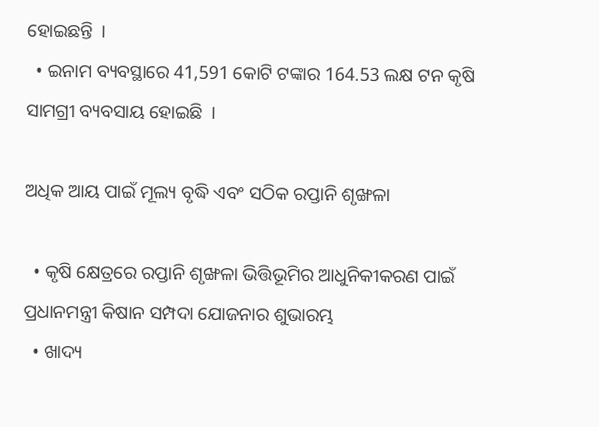ହୋଇଛନ୍ତି  ।
  • ଇନାମ ବ୍ୟବସ୍ଥାରେ 41,591 କୋଟି ଟଙ୍କାର 164.53 ଲକ୍ଷ ଟନ କୃଷି ସାମଗ୍ରୀ ବ୍ୟବସାୟ ହୋଇଛି  ।

ଅଧିକ ଆୟ ପାଇଁ ମୂଲ୍ୟ ବୃଦ୍ଧି ଏବଂ ସଠିକ ରପ୍ତାନି ଶୃଙ୍ଖଳା

  • କୃଷି କ୍ଷେତ୍ରରେ ରପ୍ତାନି ଶୃଙ୍ଖଳା ଭିତ୍ତିଭୂମିର ଆଧୁନିକୀକରଣ ପାଇଁ ପ୍ରଧାନମନ୍ତ୍ରୀ କିଷାନ ସମ୍ପଦା ଯୋଜନାର ଶୁଭାରମ୍ଭ
  • ଖାଦ୍ୟ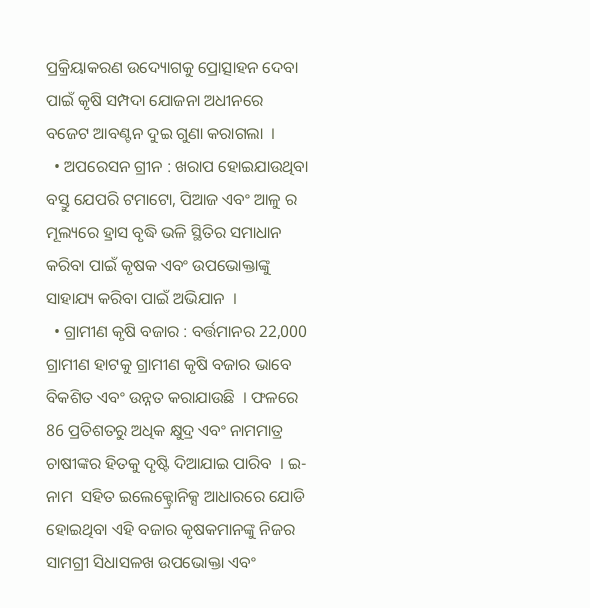ପ୍ରକ୍ରିୟାକରଣ ଉଦ୍ୟୋଗକୁ ପ୍ରୋତ୍ସାହନ ଦେବା ପାଇଁ କୃଷି ସମ୍ପଦା ଯୋଜନା ଅଧୀନରେ ବଜେଟ ଆବଣ୍ଟନ ଦୁଇ ଗୁଣା କରାଗଲା  ।
  • ଅପରେସନ ଗ୍ରୀନ : ଖରାପ ହୋଇଯାଉଥିବା ବସ୍ତୁ ଯେପରି ଟମାଟୋ, ପିଆଜ ଏବଂ ଆଳୁ ର ମୂଲ୍ୟରେ ହ୍ରାସ ବୃଦ୍ଧି ଭଳି ସ୍ଥିତିର ସମାଧାନ କରିବା ପାଇଁ କୃଷକ ଏବଂ ଉପଭୋକ୍ତାଙ୍କୁ ସାହାଯ୍ୟ କରିବା ପାଇଁ ଅଭିଯାନ  ।
  • ଗ୍ରାମୀଣ କୃଷି ବଜାର : ବର୍ତ୍ତମାନର 22,000 ଗ୍ରାମୀଣ ହାଟକୁ ଗ୍ରାମୀଣ କୃଷି ବଜାର ଭାବେ ବିକଶିତ ଏବଂ ଉନ୍ନତ କରାଯାଉଛି  । ଫଳରେ 86 ପ୍ରତିଶତରୁ ଅଧିକ କ୍ଷୁଦ୍ର ଏବଂ ନାମମାତ୍ର ଚାଷୀଙ୍କର ହିତକୁ ଦୃଷ୍ଟି ଦିଆଯାଇ ପାରିବ  । ଇ-ନାମ  ସହିତ ଇଲେକ୍ଟ୍ରୋନିକ୍ସ ଆଧାରରେ ଯୋଡି ହୋଇଥିବା ଏହି ବଜାର କୃଷକମାନଙ୍କୁ ନିଜର ସାମଗ୍ରୀ ସିଧାସଳଖ ଉପଭୋକ୍ତା ଏବଂ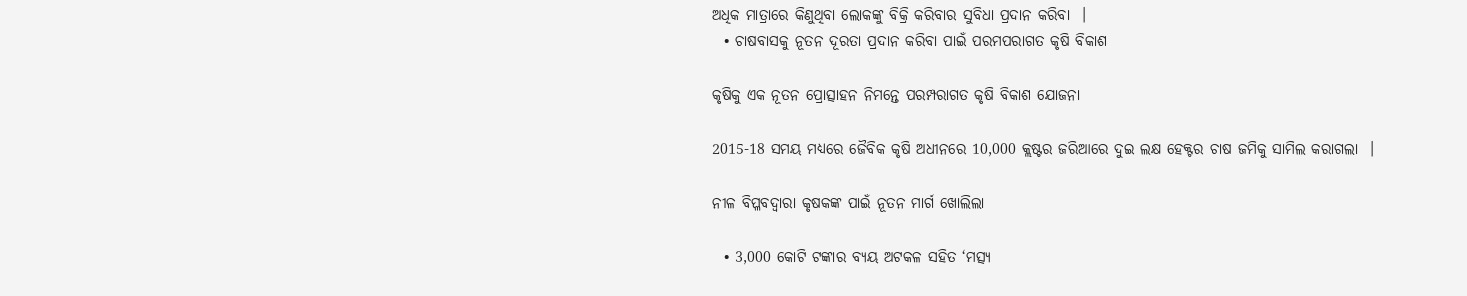ଅଧିକ ମାତ୍ରାରେ କିଣୁଥିବା ଲୋକଙ୍କୁ ବିକ୍ରି କରିବାର ସୁବିଧା ପ୍ରଦାନ କରିବା  ।
  • ଚାଷବାସକୁ ନୂତନ ଦୂରତା ପ୍ରଦାନ କରିବା ପାଇଁ ପରମପରାଗତ କୃଷି ବିକାଶ

କୃଷିକୁ ଏକ ନୂତନ ପ୍ରୋତ୍ସାହନ ନିମନ୍ତେ ପରମ୍ପରାଗତ କୃଷି ବିକାଶ ଯୋଜନା

2015-18 ସମୟ ମଧ୍ୟରେ ଜୈବିକ କୃଷି ଅଧୀନରେ 10,000 କ୍ଲଷ୍ଟର ଜରିଆରେ ଦୁଇ ଲକ୍ଷ ହେକ୍ଟର ଚାଷ ଜମିକୁ ସାମିଲ କରାଗଲା  ।

ନୀଳ ବିପ୍ଳବଦ୍ଵାରା କୃଷକଙ୍କ ପାଇଁ ନୂତନ ମାର୍ଗ ଖୋଲିଲା

  • 3,000 କୋଟି ଟଙ୍କାର ବ୍ୟୟ ଅଟକଳ ସହିତ ‘ମତ୍ସ୍ୟ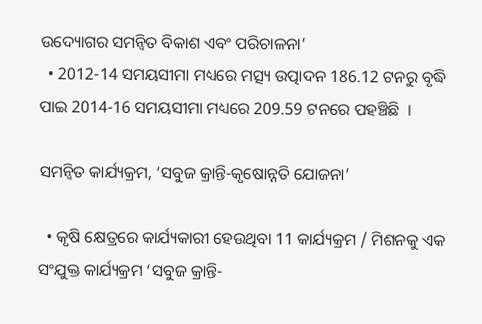ଉଦ୍ୟୋଗର ସମନ୍ଵିତ ବିକାଶ ଏବଂ ପରିଚାଳନା’
  • 2012-14 ସମୟସୀମା ମଧ୍ୟରେ ମତ୍ସ୍ୟ ଉତ୍ପାଦନ 186.12 ଟନରୁ ବୃଦ୍ଧି ପାଇ 2014-16 ସମୟସୀମା ମଧ୍ୟରେ 209.59 ଟନରେ ପହଞ୍ଚିଛି  ।

ସମନ୍ଵିତ କାର୍ଯ୍ୟକ୍ରମ, ‘ସବୁଜ କ୍ରାନ୍ତି-କୃଷୋନ୍ନତି ଯୋଜନା’

  • କୃଷି କ୍ଷେତ୍ରରେ କାର୍ଯ୍ୟକାରୀ ହେଉଥିବା 11 କାର୍ଯ୍ୟକ୍ରମ / ମିଶନକୁ ଏକ ସଂଯୁକ୍ତ କାର୍ଯ୍ୟକ୍ରମ ‘ସବୁଜ କ୍ରାନ୍ତି-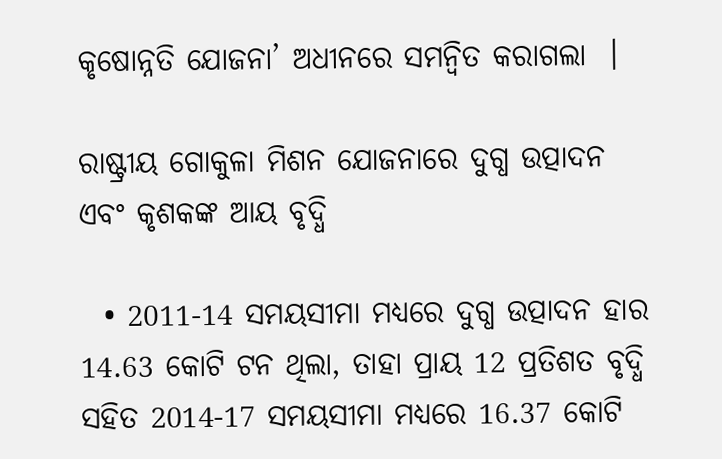କୃଷୋନ୍ନତି ଯୋଜନା’ ଅଧୀନରେ ସମନ୍ଵିତ କରାଗଲା  ।

ରାଷ୍ଟ୍ରୀୟ ଗୋକୁଳା ମିଶନ ଯୋଜନାରେ ଦୁଗ୍ଧ ଉତ୍ପାଦନ ଏବଂ କୃଶକଙ୍କ ଆୟ ବୃଦ୍ଧି

  • 2011-14 ସମୟସୀମା ମଧ୍ୟରେ ଦୁଗ୍ଧ ଉତ୍ପାଦନ ହାର 14.63 କୋଟି ଟନ ଥିଲା, ତାହା ପ୍ରାୟ 12 ପ୍ରତିଶତ ବୃଦ୍ଧି ସହିତ 2014-17 ସମୟସୀମା ମଧ୍ୟରେ 16.37 କୋଟି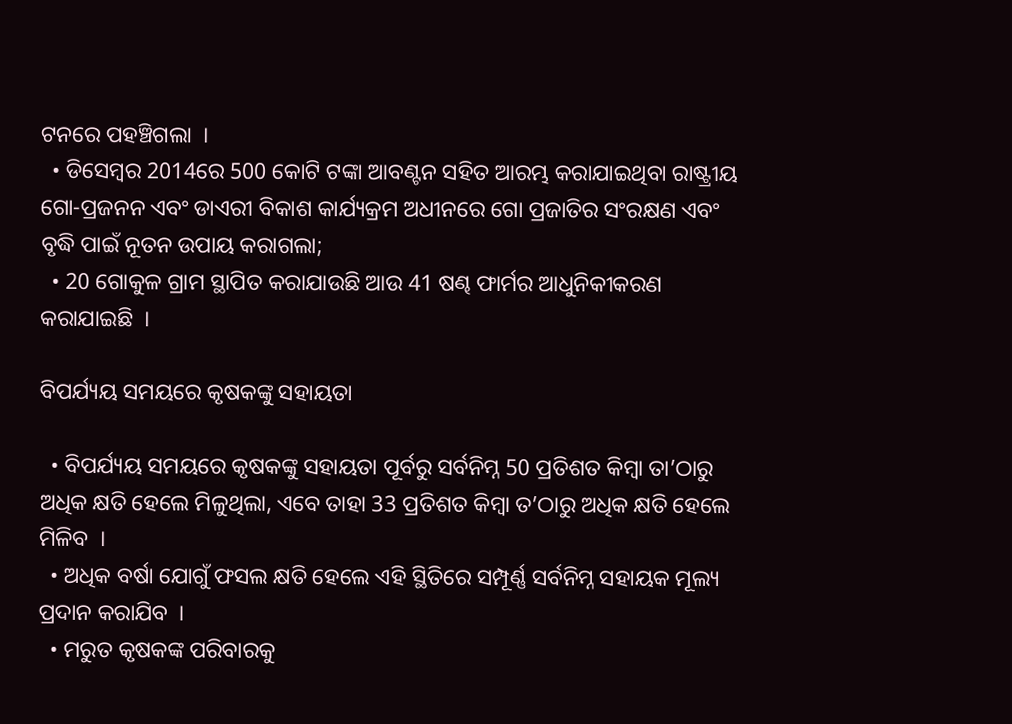ଟନରେ ପହଞ୍ଚିଗଲା  ।
  • ଡିସେମ୍ବର 2014ରେ 500 କୋଟି ଟଙ୍କା ଆବଣ୍ଟନ ସହିତ ଆରମ୍ଭ କରାଯାଇଥିବା ରାଷ୍ଟ୍ରୀୟ ଗୋ-ପ୍ରଜନନ ଏବଂ ଡାଏରୀ ବିକାଶ କାର୍ଯ୍ୟକ୍ରମ ଅଧୀନରେ ଗୋ ପ୍ରଜାତିର ସଂରକ୍ଷଣ ଏବଂ ବୃଦ୍ଧି ପାଇଁ ନୂତନ ଉପାୟ କରାଗଲା;
  • 20 ଗୋକୁଳ ଗ୍ରାମ ସ୍ଥାପିତ କରାଯାଉଛି ଆଉ 41 ଷଣ୍ଢ ଫାର୍ମର ଆଧୁନିକୀକରଣ କରାଯାଇଛି  ।

ବିପର୍ଯ୍ୟୟ ସମୟରେ କୃଷକଙ୍କୁ ସହାୟତା

  • ବିପର୍ଯ୍ୟୟ ସମୟରେ କୃଷକଙ୍କୁ ସହାୟତା ପୂର୍ବରୁ ସର୍ବନିମ୍ନ 50 ପ୍ରତିଶତ କିମ୍ବା ତା’ଠାରୁ ଅଧିକ କ୍ଷତି ହେଲେ ମିଳୁଥିଲା, ଏବେ ତାହା 33 ପ୍ରତିଶତ କିମ୍ବା ତ’ଠାରୁ ଅଧିକ କ୍ଷତି ହେଲେ ମିଳିବ  ।
  • ଅଧିକ ବର୍ଷା ଯୋଗୁଁ ଫସଲ କ୍ଷତି ହେଲେ ଏହି ସ୍ଥିତିରେ ସମ୍ପୂର୍ଣ୍ଣ ସର୍ବନିମ୍ନ ସହାୟକ ମୂଲ୍ୟ ପ୍ରଦାନ କରାଯିବ  ।
  • ମରୁତ କୃଷକଙ୍କ ପରିବାରକୁ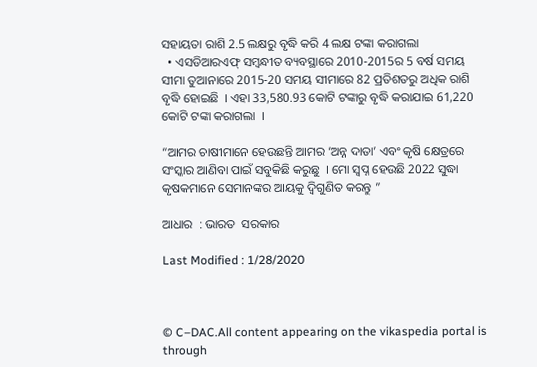ସହାୟତା ରାଶି 2.5 ଲକ୍ଷରୁ ବୃଦ୍ଧି କରି 4 ଲକ୍ଷ ଟଙ୍କା କରାଗଲା
  • ଏସଡିଆରଏଫ୍ ସମ୍ବନ୍ଧୀତ ବ୍ୟବସ୍ଥାରେ 2010-2015ର 5 ବର୍ଷ ସମୟ ସୀମା ତୁଆନାରେ 2015-20 ସମୟ ସୀମାରେ 82 ପ୍ରତିଶତରୁ ଅଧିକ ରାଶି ବୃଦ୍ଧି ହୋଇଛି  । ଏହା 33,580.93 କୋଟି ଟଙ୍କାରୁ ବୃଦ୍ଧି କରାଯାଇ 61,220 କୋଟି ଟଙ୍କା କରାଗଲା  ।

“ଆମର ଚାଷୀମାନେ ହେଉଛନ୍ତି ଆମର ‘ଅନ୍ନ ଦାତା’ ଏବଂ କୃଷି କ୍ଷେତ୍ରରେ ସଂସ୍କାର ଆଣିବା ପାଇଁ ସବୁକିଛି କରୁଛୁ  । ମୋ ସ୍ଵପ୍ନ ହେଉଛି 2022 ସୁଦ୍ଧା କୃଷକମାନେ ସେମାନଙ୍କର ଆୟକୁ ଦ୍ଵିଗୁଣିତ କରନ୍ତୁ ”

ଆଧାର  : ଭାରତ  ସରକାର

Last Modified : 1/28/2020



© C–DAC.All content appearing on the vikaspedia portal is through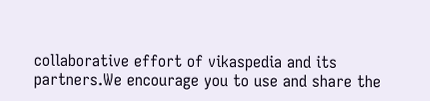collaborative effort of vikaspedia and its partners.We encourage you to use and share the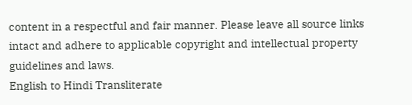content in a respectful and fair manner. Please leave all source links intact and adhere to applicable copyright and intellectual property guidelines and laws.
English to Hindi Transliterate